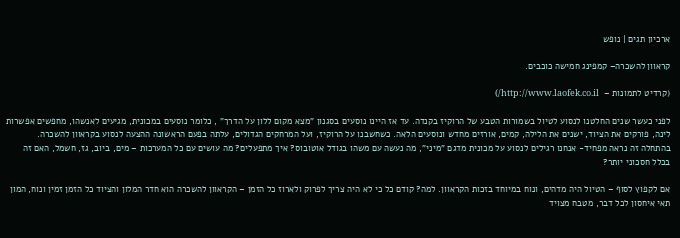ארכיון תגים | נופש

קראוון להשכרה– קמפינג חמישה כוכבים.

(קרדיט לתמונות –  http://www.laofek.co.il/)

לפני כעשר שנים החלטנו לנסוע לטיול בשמורות הטבע של הרוקיז בקנדה. עד אז היינו נוסעים בסגנון "מצא מקום ללון על הדרך" , כלומר נוסעים במכונית, מגיעים לאנשהו, מחפשים אפשרות לינה, פורקים את הציוד, ישנים את הלילה, קמים, אורזים מחדש ונוסעים הלאה. כשחשבנו על הרוקיז, ועל המרחקים הגדולים, עלתה בפעם הראשונה ההצעה לנסוע בקראוון להשכרה. בהתחלה זה נראה מפחיד- אנחנו רגילים לנסוע על מכונית מדגם "מיני", מה נעשה עם משהו בגודל אוטובוס? איך מתפעלים? מה עושים עם כל המערכות – מים, ביוב, גז, חשמל, האם זה בכלל חסכוני יותר?

אם לקפוץ לסוף – הטיול היה מדהים, ונוח במיוחד בזכות הקראוון. למה? קודם כל כי לא היה צריך לפרוק ולארוז כל הזמן – הקראוון להשכרה הוא חדר המלון והציוד כל הזמן זמין ונוח, המון תאי איחסון לכל דבר, מטבח מצויד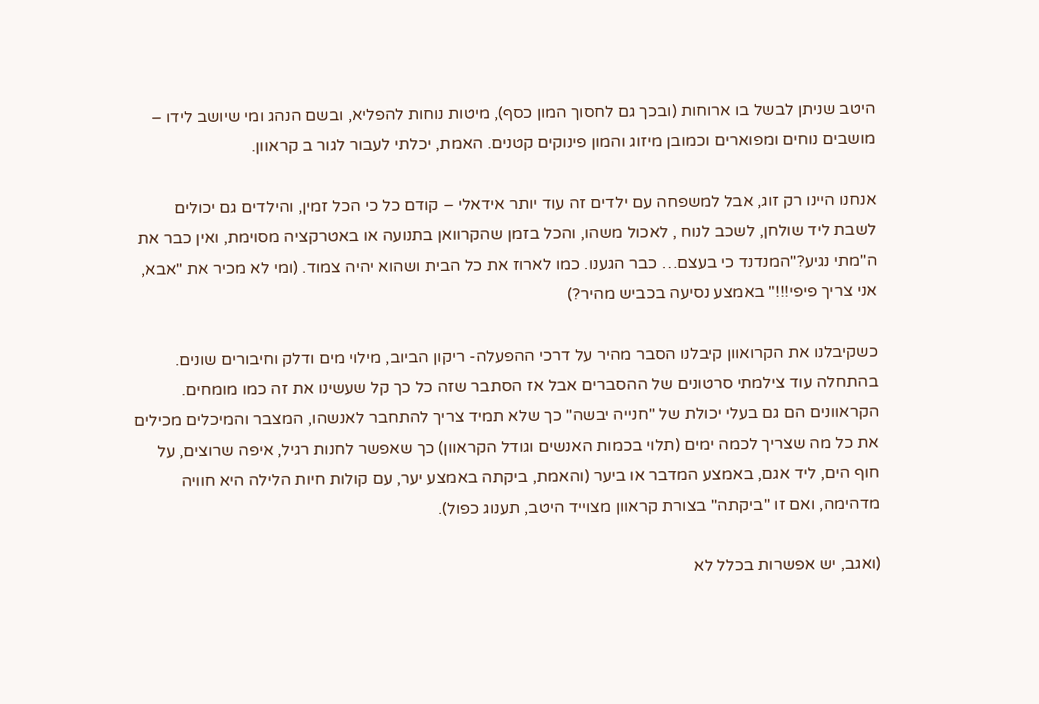היטב שניתן לבשל בו ארוחות (ובכך גם לחסוך המון כסף), מיטות נוחות להפליא, ובשם הנהג ומי שיושב לידו – מושבים נוחים ומפוארים וכמובן מיזוג והמון פינוקים קטנים. האמת, יכלתי לעבור לגור ב קראוון.

אנחנו היינו רק זוג, אבל למשפחה עם ילדים זה עוד יותר אידאלי – קודם כל כי הכל זמין, והילדים גם יכולים לשבת ליד שולחן, לשכב לנוח , לאכול משהו, והכל בזמן שהקרוואן בתנועה או באטרקציה מסוימת, ואין כבר את ה"מתי נגיע?"המנדנד כי בעצם… כבר הגענו. כמו לארוז את כל הבית ושהוא יהיה צמוד. (ומי לא מכיר את "אבא, אני צריך פיפי!!!" באמצע נסיעה בכביש מהיר?)

כשקיבלנו את הקרואוון קיבלנו הסבר מהיר על דרכי ההפעלה- ריקון הביוב, מילוי מים ודלק וחיבורים שונים. בהתחלה עוד צילמתי סרטונים של ההסברים אבל אז הסתבר שזה כל כך קל שעשינו את זה כמו מומחים. הקראוונים הם גם בעלי יכולת של "חנייה יבשה" כך שלא תמיד צריך להתחבר לאנשהו, המצבר והמיכלים מכילים את כל מה שצריך לכמה ימים (תלוי בכמות האנשים וגודל הקראוון) כך שאפשר לחנות רגיל, איפה שרוצים, על חוף הים, ליד אגם, באמצע המדבר או ביער (והאמת, ביקתה באמצע יער, עם קולות חיות הלילה היא חוויה מדהימה, ואם זו "ביקתה" בצורת קראוון מצוייד היטב, תענוג כפול).

(ואגב, יש אפשרות בכלל לא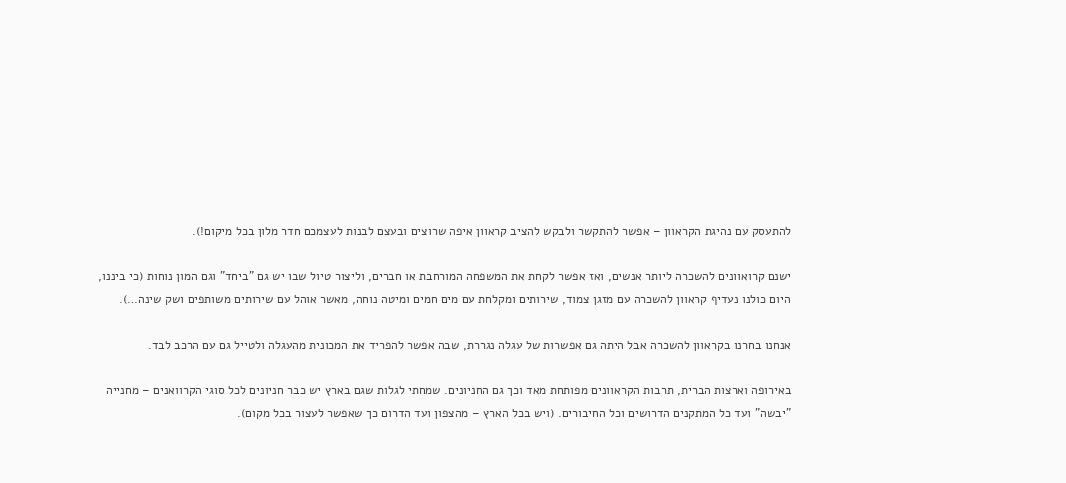להתעסק עם נהיגת הקראוון – אפשר להתקשר ולבקש להציב קראוון איפה שרוצים ובעצם לבנות לעצמכם חדר מלון בכל מיקום!).

ישנם קרואוונים להשכרה ליותר אנשים, ואז אפשר לקחת את המשפחה המורחבת או חברים, וליצור טיול שבו יש גם "ביחד" וגם המון נוחות (כי ביננו, היום כולנו נעדיף קראוון להשכרה עם מזגן צמוד, שירותים ומקלחת עם מים חמים ומיטה נוחה, מאשר אוהל עם שירותים משותפים ושק שינה…).

אנחנו בחרנו בקראוון להשכרה אבל היתה גם אפשרות של עגלה נגררת, שבה אפשר להפריד את המכונית מהעגלה ולטייל גם עם הרכב לבד.

באירופה וארצות הברית, תרבות הקראוונים מפותחת מאד וכך גם החניונים. שמחתי לגלות שגם בארץ יש כבר חניונים לכל סוגי הקרוואנים – מחנייה "יבשה" ועד כל המתקנים הדרושים וכל החיבורים. (ויש בכל הארץ – מהצפון ועד הדרום כך שאפשר לעצור בכל מקום).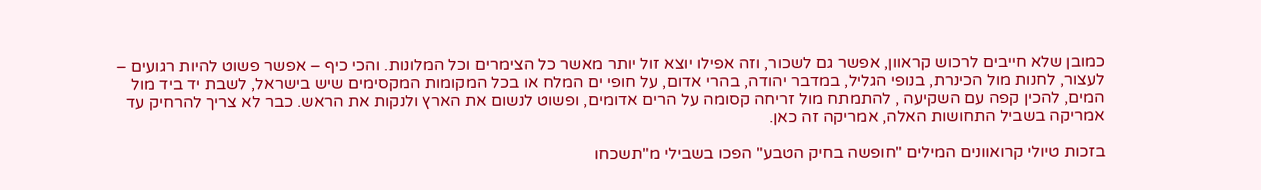כמובן שלא חייבים לרכוש קראוון, אפשר גם לשכור, וזה אפילו יוצא זול יותר מאשר כל הצימרים וכל המלונות. והכי כיף – אפשר פשוט להיות רגועים – לעצור, לחנות מול הכינרת, בנופי הגליל, במדבר יהודה, בהרי אדום, על חופי ים המלח או בכל המקומות המקסימים שיש בישראל, לשבת יד ביד מול המים, להכין קפה עם השקיעה , להתמתח מול זריחה קסומה על הרים אדומים, ופשוט לנשום את הארץ ולנקות את הראש. כבר לא צריך להרחיק עד אמריקה בשביל התחושות האלה, אמריקה זה כאן.

בזכות טיולי קרואוונים המילים "חופשה בחיק הטבע" הפכו בשבילי מ"תשכחו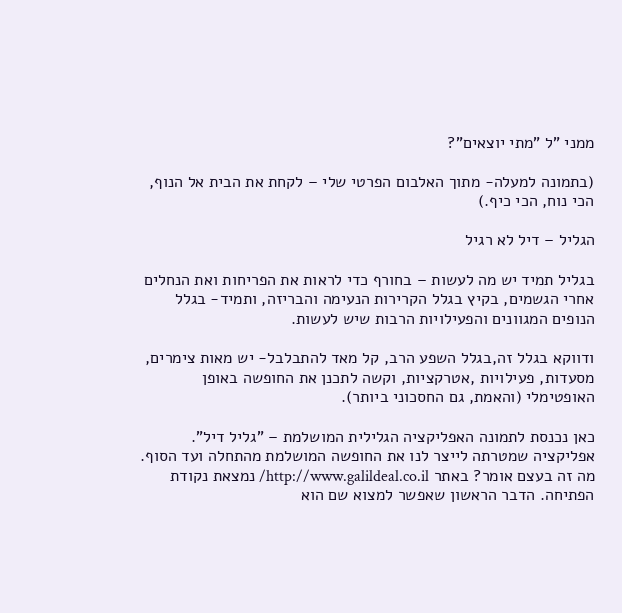ממני "ל "מתי יוצאים"?

(בתמונה למעלה- מתוך האלבום הפרטי שלי – לקחת את הבית אל הנוף, הכי נוח, הכי כיף.)

הגליל – דיל לא רגיל

בגליל תמיד יש מה לעשות – בחורף כדי לראות את הפריחות ואת הנחלים אחרי הגשמים, בקיץ בגלל הקרירות הנעימה והבריזה, ותמיד- בגלל הנופים המגוונים והפעילויות הרבות שיש לעשות.

ודווקא בגלל זה,בגלל השפע הרב, קל מאד להתבלבל- יש מאות צימרים, מסעדות, פעילויות ,אטרקציות, וקשה לתכנן את החופשה באופן האופטימלי (והאמת, גם החסכוני ביותר).

כאן נכנסת לתמונה האפליקציה הגלילית המושלמת – "גליל דיל". אפליקציה שמטרתה לייצר לנו את החופשה המושלמת מהתחלה ועד הסוף. מה זה בעצם אומר? באתר http://www.galildeal.co.il/ נמצאת נקודת הפתיחה. הדבר הראשון שאפשר למצוא שם הוא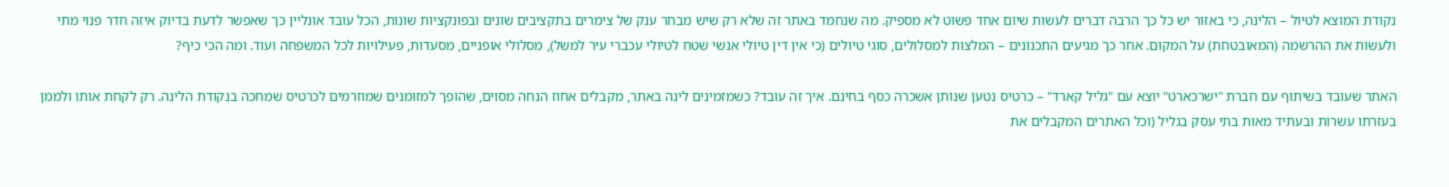נקודת המוצא לטיול – הלינה, כי באזור יש כל כך הרבה דברים לעשות שיום אחד פשוט לא מספיק. מה שנחמד באתר זה שלא רק שיש מבחר ענק של צימרים בתקציבים שונים ובפונקציות שונות, הכל עובד אונליין כך שאפשר לדעת בדיוק איזה חדר פנוי מתי ולעשות את ההרשמה (המאובטחת) על המקום. אחר כך מגיעים התכנונים – המלצות למסלולים, סוגי טיולים (כי אין דין טיולי אנשי שטח לטיולי עכברי עיר למשל), מסלולי אופניים, מסעדות, פעילויות לכל המשפחה ועוד. ומה הכי כיף?

האתר שעובד בשיתוף עם חברת "ישרכארט" יוצא עם "גליל קארד" – כרטיס נטען שנותן אשכרה כסף בחינם. איך זה עובד? כשמזמינים לינה באתר, מקבלים אחוז הנחה מסוים, שהופך למזומנים שמוזרמים לכרטיס שמחכה בנקודת הלינה. רק לקחת אותו ולממן בעזרתו עשרות ובעתיד מאות בתי עסק בגליל (וכל האתרים המקבלים את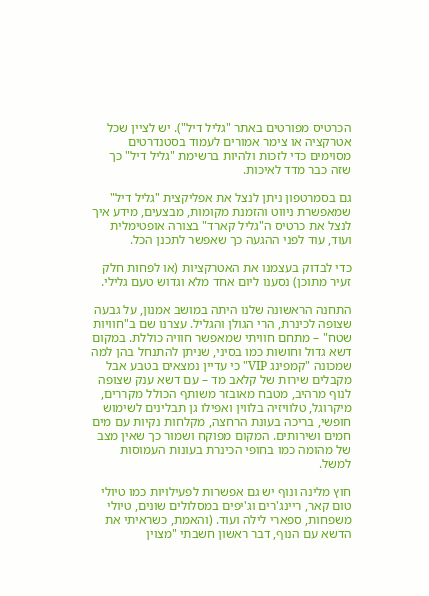הכרטיס מפורטים באתר "גליל דיל"). יש לציין שכל אטרקציה או צימר אמורים לעמוד בסטנדרטים מסוימים כדי לזכות ולהיות ברשימת "גליל דיל" כך שזה כבר מדד לאיכות.

גם בסמרטפון ניתן לנצל את אפליקצית "גליל דיל" שמאפשרת ניווט והזמנת מקומות, מבצעים, מידע איך לנצל את כרטיס ה"גליל קארד" בצורה אופטימלית ועוד, עוד לפני ההגעה כך שאפשר לתכנן הכל.

כדי לבדוק בעצמנו את האטרקציות (או לפחות חלק זעיר מתוכן) נסענו ליום אחד מלא וגדוש טעם גלילי.

התחנה הראשונה שלנו היתה במושב אמנון, על גבעה שצופה לכינרת, הרי הגולן והגליל. עצרנו שם ב"חוויות שטח" – מתחם חוויתי שמאפשר חוויה כוללת. במקום דשא גדול וחושות כמו בסיני, שניתן להתנחל בהן למה שמכונה "קמפינג VIP" כי עדיין נמצאים בטבע אבל מקבלים שירות של קלאב מד – עם דשא ענק שצופה לנוף מרהיב, מטבח מאובזר משותף הכולל מקררים, מיקרוגל, טלוויזיה בלווין ואפילו גן תבלינים לשימוש חופשי, בריכה בעונת הרחצה, מקלחות נקיות עם מים חמים ושירותים. המקום מפוקח ושמור כך שאין מצב של מהומה כמו בחופי הכינרת בעונות העמוסות למשל.

חוץ מלינה ונוף יש גם אפשרות לפעילויות כמו טיולי טום קאר, ריינג'רים וג'יפים במסלולים שונים, טיולי משפחות, ספארי לילה ועוד. (והאמת, כשראיתי את הדשא עם הנוף, דבר ראשון חשבתי "מצוין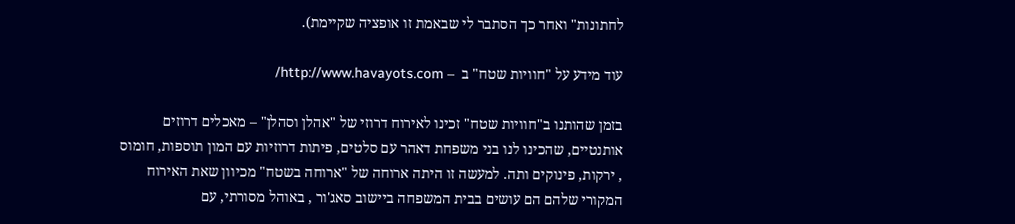לחתונות" ואחר כך הסתבר לי שבאמת זו אופציה שקיימת).

עוד מידע על "חוויות שטח" ב  – http://www.havayots.com/

בזמן שהותנו ב"חוויות שטח" זכינו לאירוח דרוזי של "אהלן וסהלן" – מאכלים דרוזים אותנטיים, שהכינו לנו בני משפחת דאהר עם סלטים, פיתות דרוזיות עם המון תוספות, חומוס , ירקות, פינוקים ותה. למעשה זו היתה ארוחה של "ארוחה בשטח" מכיוון שאת האירוח המקורי שלהם הם עושים בבית המשפחה ביישוב סאג'ור , באוהל מסורתי, עם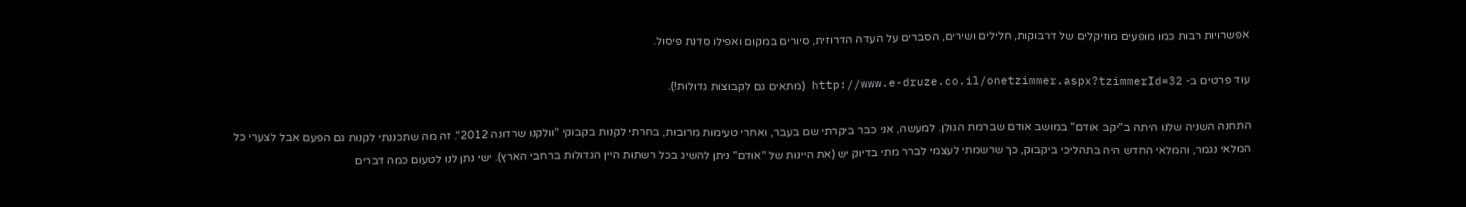אפשרויות רבות כמו מופעים מוזיקלים של דרבוקות, חלילים ושירים, הסברים על העדה הדרוזית, סיורים במקום ואפילו סדנת פיסול.

עוד פרטים ב- http://www.e-druze.co.il/onetzimmer.aspx?tzimmerId=32 (מתאים גם לקבוצות גדולות!).

התחנה השניה שלנו היתה ב"יקב אודם" במושב אודם שברמת הגולן. למעשה, אני כבר ביקרתי שם בעבר, ואחרי טעימות מרובות, בחרתי לקנות בקבוקי "וולקנו שרדונה 2012". זה מה שתכננתי לקנות גם הפעם אבל לצערי כל המלאי נגמר, והמלאי החדש היה בתהליכי ביקבוק, כך שרשמתי לעצמי לברר מתי בדיוק יש (את היינות של "אודם" ניתן להשיג בכל רשתות היין הגדולות ברחבי הארץ). ישי נתן לנו לטעום כמה דברים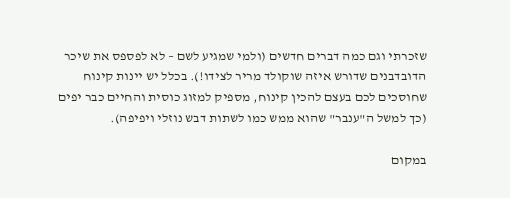שזכרתי וגם כמה דברים חדשים (ולמי שמגיע לשם – לא לפספס את שיכר הדובדבנים שדורש איזה שוקולד מריר לצידו!). בכלל יש יינות קינוח שחוסכים לכם בעצם להכין קינוח, מספיק למזוג כוסית והחיים כבר יפים (כך למשל ה"ענבר" שהוא ממש כמו לשתות דבש נוזלי ויפיפה).

במקום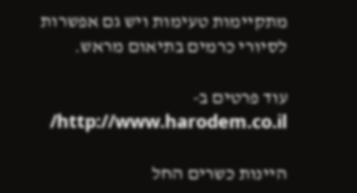מתקיימות טעימות ויש גם אפשרות לסיורי כרמים בתיאום מראש.

עוד פרטים ב- http://www.harodem.co.il/

היינות כשרים החל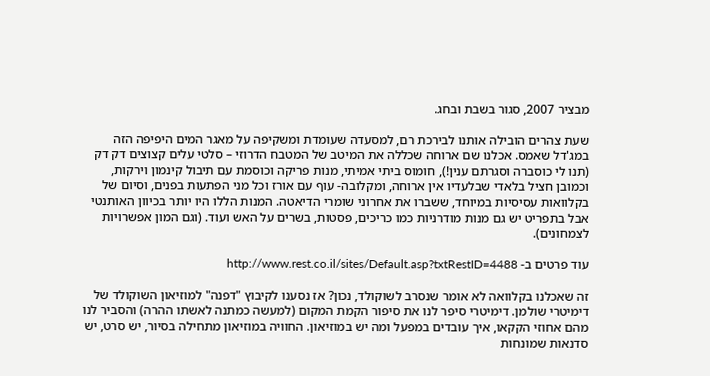מבציר 2007, סגור בשבת ובחג.

שעת צהרים הובילה אותנו לבירכת רם, למסעדה שעומדת ומשקיפה על מאגר המים היפיפה הזה במג'דל שאמס. אכלנו שם ארוחה שכללה את המיטב של המטבח הדרוזי – סלטי עלים קצוצים דק דק (תנו לי כוסברה וסגרתם ענין!), חומוס ביתי אמיתי, מנות פריקה וכוסמת עם תיבול קינמון וירקות, וכמובן חציל בלאדי שבלעדיו אין ארוחה, ומקלובה- עוף עם אורז וכל מני הפתעות בפנים, וסיום של בקלוואות עסיסיות במיוחד, ששברו את אחרוני שומרי הדיאטה. המנות הללו היו יותר בכיוון האותנטי אבל בתפריט יש גם מנות מודרניות כמו כריכים, פסטות, בשרים על האש ועוד. (וגם המון אפשרויות לצמחונים).

עוד פרטים ב- http://www.rest.co.il/sites/Default.asp?txtRestID=4488

זה שאכלנו בקלוואה לא אומר שנסרב לשוקולד, נכון? אז נסענו לקיבוץ "דפנה" למוזיאון השוקולד של דימיטרי שולמן. דימיטרי סיפר לנו את סיפור הקמת המקום (למעשה כמתנה לאשתו ההרה) והסביר לנו מהם אחוזי הקקאו, איך עובדים במפעל ומה יש במוזיאון. החוויה במוזיאון מתחילה בסיור, יש סרט, יש סדנאות שמונחות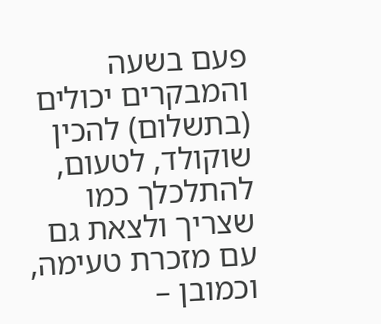פעם בשעה והמבקרים יכולים (בתשלום) להכין שוקולד, לטעום, להתלכלך כמו שצריך ולצאת גם עם מזכרת טעימה, וכמובן –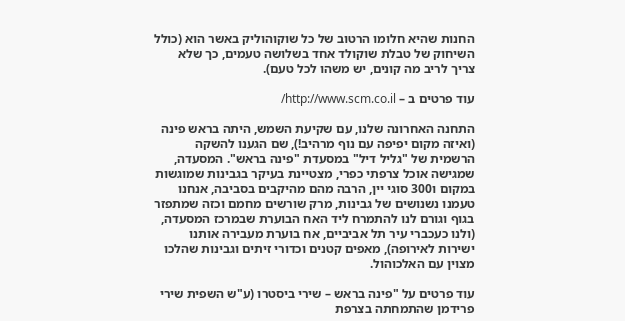החנות שהיא חלומו הרטוב של כל שוקוהוליק באשר הוא (כולל השיחוק של טבלת שוקולד אחד בשלושה טעמים, כך שלא צריך לריב מה קונים, יש משהו לכל טעם).

עוד פרטים ב – http://www.scm.co.il/

התחנה האחרונה שלנו, עם שקיעת השמש, היתה בראש פינה (ואיזה מקום יפיפה עם נוף מרהיב!), שם הגענו להשקה הרשמית של "גליל דיל" במסעדת "פינה בראש". המסעדה, שמגישה אוכל צרפתי כפרי, מצטיינת בעיקר בגבינות שמוגשות במקום ו300 סוגי יין, הרבה מהם מהיקבים בסביבה, אנחנו טעמנו נשנושים של גבינות, מרק שורשים מחמם וכזה שמתפזר בגוף וגורם לנו להתמרח ליד האח הבוערת שבמרכז המסעדה, (ולנו כעכברי עיר תל אביביים, אח בוערת מעבירה אותנו ישירות לאירופה), מאפים קטנים וכדורי זיתים וגבינות שהלכו מצוין עם האלכוהול.

עוד פרטים על "פינה בראש – שירי ביסטרו (ע"ש השפית שירי פרידמן שהתמחתה בצרפת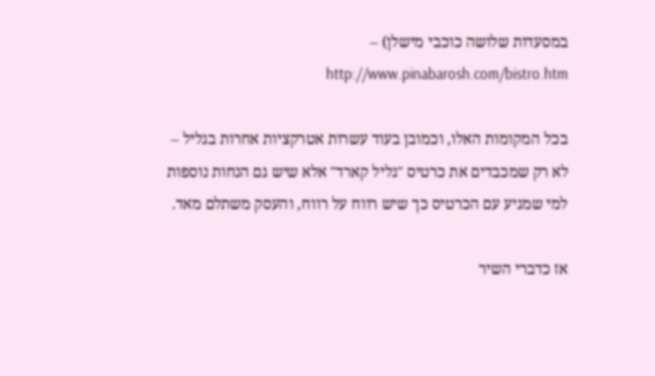במסעדות שלושה כוכבי מישלן) – http://www.pinabarosh.com/bistro.htm

בכל המקומות האלו, וכמובן בעוד עשרות אטרקציות אחרות בגליל – לא רק שמכבדים את כרטיס "גליל קארד" אלא שיש גם הנחות נוספות למי שמגיע עם הכרטיס כך שיש רווח על רווח, והעסק משתלם מאד.

אז כדברי השיר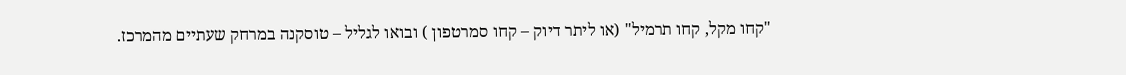"קחו מקל, קחו תרמיל" (או ליתר דיוק – קחו סמרטפון ) ובואו לגליל – טוסקנה במרחק שעתיים מהמרכז.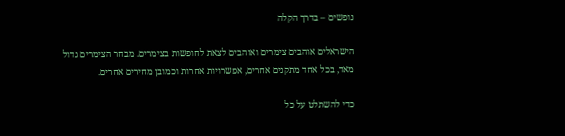נופשים – בדרך הקלה

הישראלים אוהבים צימרים ואוהבים לצאת לחופשות בצימרים. מבחר הצימרים גדול מאד, בכל אחד מתקנים אחרים, אפשרויות אחרות וכמובן מחירים אחרים.

כדי להשתלט על כל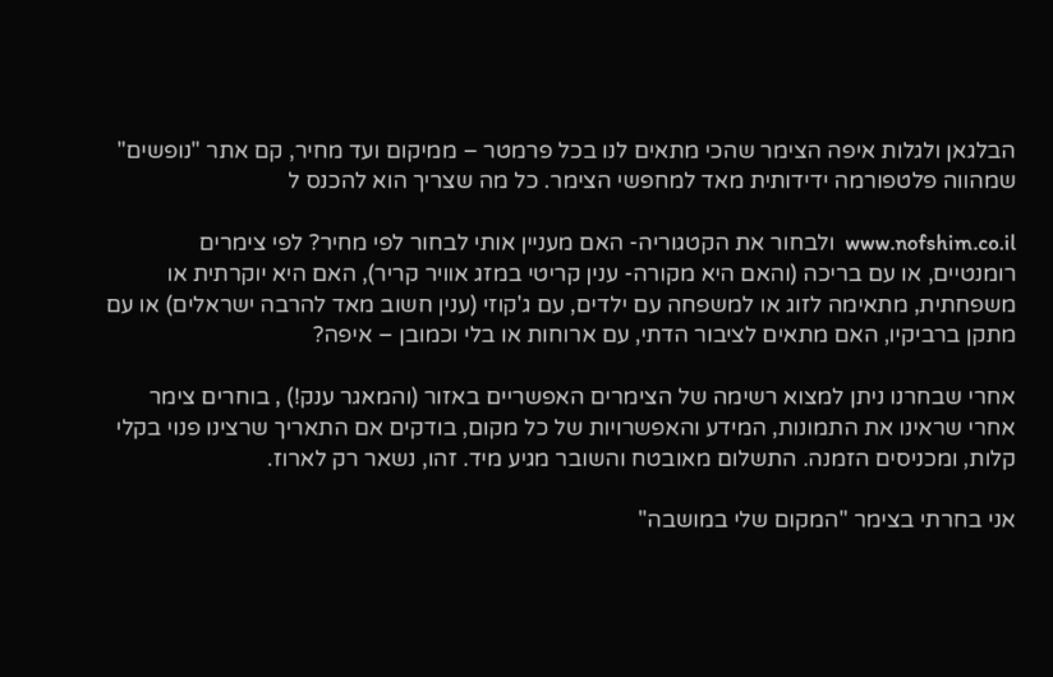הבלגאן ולגלות איפה הצימר שהכי מתאים לנו בכל פרמטר – ממיקום ועד מחיר, קם אתר "נופשים" שמהווה פלטפורמה ידידותית מאד למחפשי הצימר. כל מה שצריך הוא להכנס ל

www.nofshim.co.il  ולבחור את הקטגוריה- האם מעניין אותי לבחור לפי מחיר? לפי צימרים רומנטיים, או עם בריכה (והאם היא מקורה- ענין קריטי במזג אוויר קריר), האם היא יוקרתית או משפחתית, מתאימה לזוג או למשפחה עם ילדים, עם ג'קוזי (ענין חשוב מאד להרבה ישראלים) או עם מתקן ברביקיו, האם מתאים לציבור הדתי, עם ארוחות או בלי וכמובן – איפה?

אחרי שבחרנו ניתן למצוא רשימה של הצימרים האפשריים באזור (והמאגר ענק!) , בוחרים צימר אחרי שראינו את התמונות, המידע והאפשרויות של כל מקום, בודקים אם התאריך שרצינו פנוי בקלי קלות, ומכניסים הזמנה. התשלום מאובטח והשובר מגיע מיד. זהו, נשאר רק לארוז.

אני בחרתי בצימר "המקום שלי במושבה"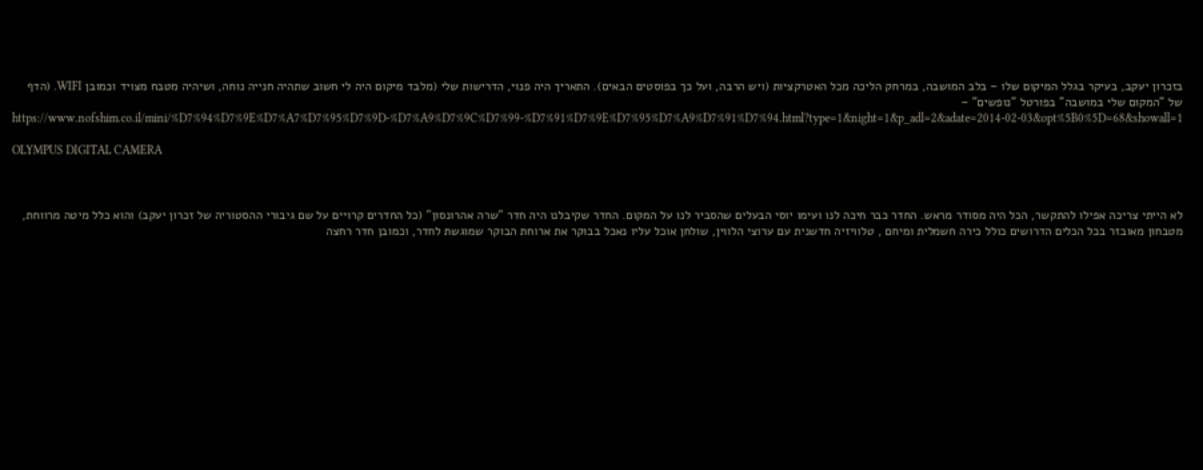בזכרון יעקב, בעיקר בגלל המיקום שלו – בלב המושבה, במרחק הליכה מכל האטרקציות (ויש הרבה, ועל כך בפוסטים הבאים). התאריך היה פנוי, הדרישות שלי (מלבד מיקום היה לי חשוב שתהיה חנייה נוחה, ושיהיה מטבח מצויד וכמובן WIFI. (הדף של "המקום שלי במושבה" בפורטל "נופשים" – https://www.nofshim.co.il/mini/%D7%94%D7%9E%D7%A7%D7%95%D7%9D-%D7%A9%D7%9C%D7%99-%D7%91%D7%9E%D7%95%D7%A9%D7%91%D7%94.html?type=1&night=1&p_adl=2&adate=2014-02-03&opt%5B0%5D=68&showall=1

OLYMPUS DIGITAL CAMERA



לא הייתי צריכה אפילו להתקשר, הכל היה מסודר מראש. החדר כבר חיכה לנו ועימו יוסי הבעלים שהסביר לנו על המקום. החדר שקיבלנו היה חדר "שרה אהרונסון" (כל החדרים קרויים על שם גיבורי ההסטוריה של זכרון יעקב) והוא כלל מיטה מרווחת, מטבחון מאובזר בכל הכלים הדרושים כולל כירה חשמלית ומיחם , טלוויזיה חדשנית עם ערוצי הלווין, שולחן אוכל עליו נאכל בבוקר את ארוחת הבוקר שמוגשת לחדר, וכמובן חדר רחצה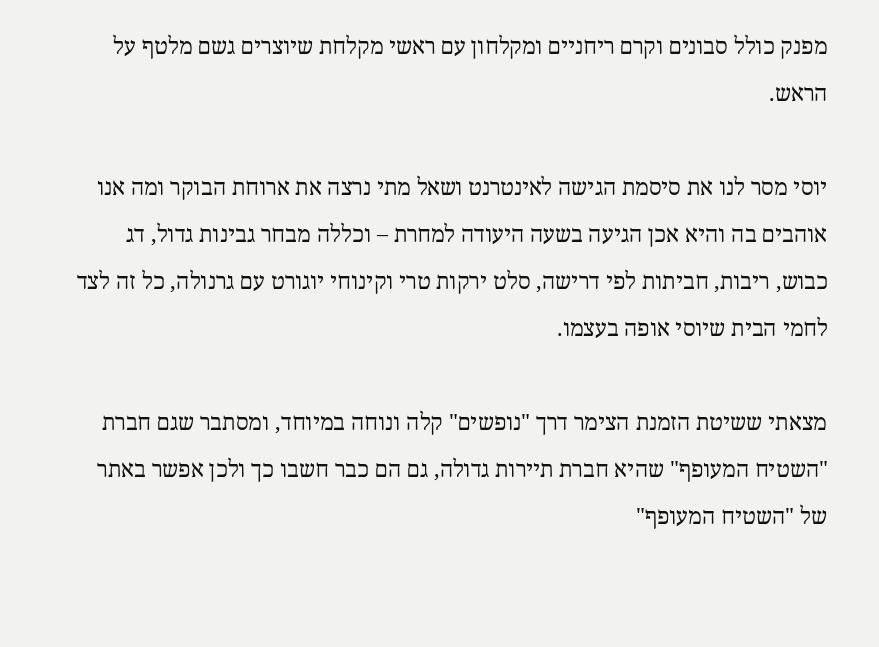מפנק כולל סבונים וקרם ריחניים ומקלחון עם ראשי מקלחת שיוצרים גשם מלטף על הראש.

יוסי מסר לנו את סיסמת הגישה לאינטרנט ושאל מתי נרצה את ארוחת הבוקר ומה אנו אוהבים בה והיא אכן הגיעה בשעה היעודה למחרת – וכללה מבחר גבינות גדול, דג כבוש, ריבות, חביתות לפי דרישה, סלט ירקות טרי וקינוחי יוגורט עם גרנולה, כל זה לצד לחמי הבית שיוסי אופה בעצמו.

מצאתי ששיטת הזמנת הצימר דרך "נופשים" קלה ונוחה במיוחד, ומסתבר שגם חברת "השטיח המעופף" שהיא חברת תיירות גדולה, גם הם כבר חשבו כך ולכן אפשר באתר של "השטיח המעופף"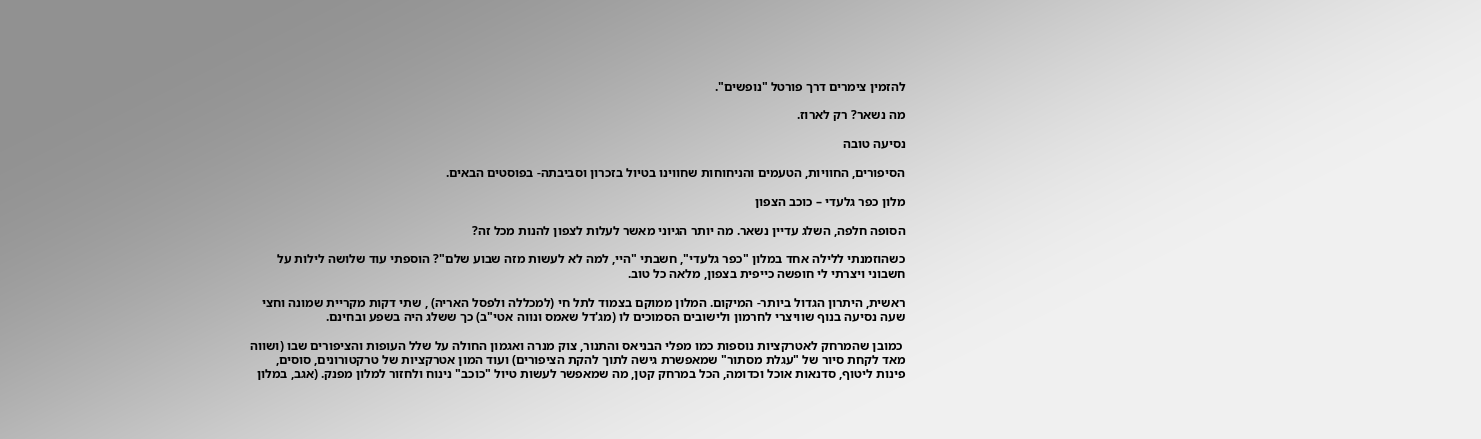להזמין צימרים דרך פורטל "נופשים".

מה נשאר? רק לארוז.

נסיעה טובה

הסיפורים, החוויות, הטעמים והניחוחות שחווינו בטיול בזכרון וסביבתה- בפוסטים הבאים.

מלון כפר גלעדי – כוכב הצפון

הסופה חלפה, השלג עדיין נשאר. מה יותר הגיוני מאשר לעלות לצפון להנות מכל זה?

כשהוזמנתי ללילה אחד במלון "כפר גלעדי", חשבתי "היי, למה לא לעשות מזה שבוע שלם"? הוספתי עוד שלושה לילות על חשבוני ויצרתי לי חופשה כייפית בצפון, מלאה כל טוב.

ראשית, היתרון הגדול ביותר- המיקום. המלון ממוקם בצמוד לתל חי (למכללה ולפסל האריה) , שתי דקות מקריית שמונה וחצי שעה נסיעה בנוף שוויצרי לחרמון ולישובים הסמוכים לו (מג'דל שאמס ונווה אטי"ב) כך ששלג היה בשפע ובחינם.

 כמובן שהמרחק לאטרקציות נוספות כמו מפלי הבניאס והתנור, צוק מנרה ואגמון החולה על שלל העופות והציפורים שבו (ושווה מאד לקחת סיור של "עגלת מסתור" שמאפשרת גישה לתוך להקת הציפורים) ועוד המון אטרקציות של טרקטורונים, סוסים, פינות ליטוף, סדנאות אוכל וכדומה, הכל במרחק קטן, מה שמאפשר לעשות טיול "כוכב" נינוח ולחזור למלון מפנק. (אגב, במלון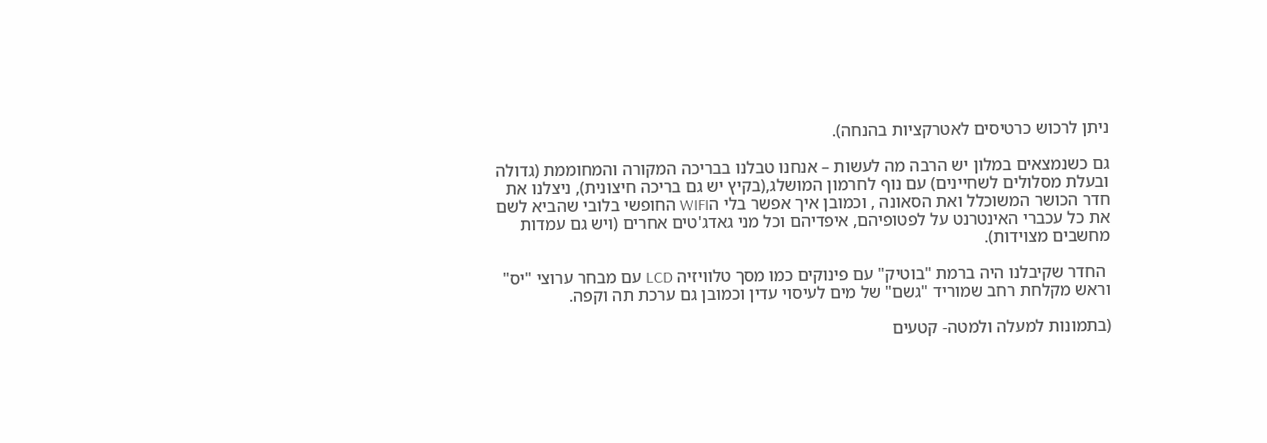ניתן לרכוש כרטיסים לאטרקציות בהנחה).

גם כשנמצאים במלון יש הרבה מה לעשות – אנחנו טבלנו בבריכה המקורה והמחוממת (גדולה ובעלת מסלולים לשחיינים) עם נוף לחרמון המושלג,(בקיץ יש גם בריכה חיצונית), ניצלנו את חדר הכושר המשוכלל ואת הסאונה , וכמובן איך אפשר בלי הWIFI החופשי בלובי שהביא לשם את כל עכברי האינטרנט על לפטופיהם, איפדיהם וכל מני גאדג'טים אחרים (ויש גם עמדות מחשבים מצוידות).

 החדר שקיבלנו היה ברמת "בוטיק" עם פינוקים כמו מסך טלוויזיה LCD עם מבחר ערוצי "יס" וראש מקלחת רחב שמוריד "גשם" של מים לעיסוי עדין וכמובן גם ערכת תה וקפה.

(בתמונות למעלה ולמטה- קטעים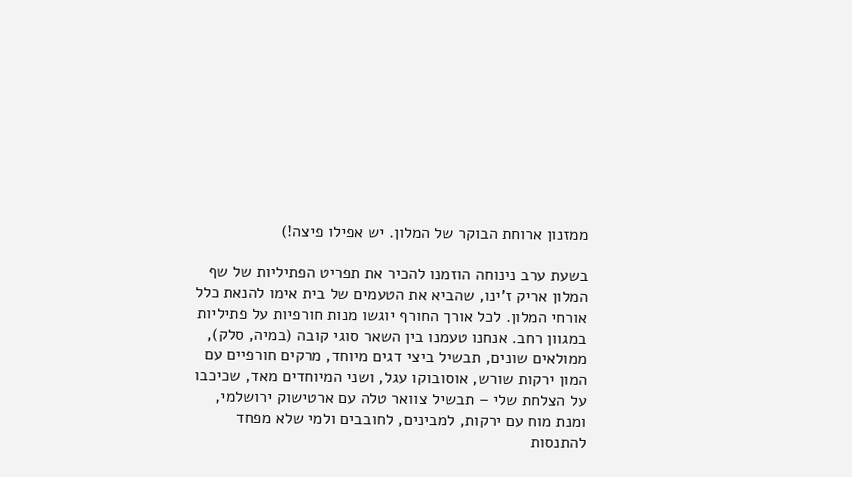ממזנון ארוחת הבוקר של המלון. יש אפילו פיצה!)

בשעת ערב נינוחה הוזמנו להכיר את תפריט הפתיליות של שף המלון אריק ז'ינו, שהביא את הטעמים של בית אימו להנאת כלל אורחי המלון. לכל אורך החורף יוגשו מנות חורפיות על פתיליות במגוון רחב. אנחנו טעמנו בין השאר סוגי קובה (במיה, סלק), ממולאים שונים, תבשיל ביצי דגים מיוחד, מרקים חורפיים עם המון ירקות שורש, אוסובוקו עגל, ושני המיוחדים מאד, שכיכבו על הצלחת שלי – תבשיל צוואר טלה עם ארטישוק ירושלמי, ומנת מוח עם ירקות, למבינים, לחובבים ולמי שלא מפחד להתנסות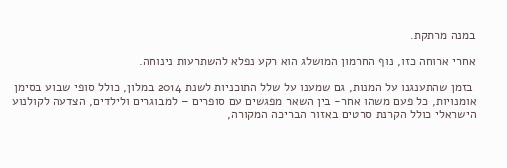במנה מרתקת.

אחרי ארוחה כזו, נוף החרמון המושלג הוא רקע נפלא להשתרעות נינוחה.

 בזמן שהתענגנו על המנות, גם שמענו על שלל התוכניות לשנת 2014 במלון, כולל סופי שבוע בסימן אומנויות, כל פעם משהו אחר- בין השאר מפגשים עם סופרים – למבוגרים ולילדים, הצדעה לקולנוע הישראלי כולל הקרנת סרטים באזור הבריכה המקורה,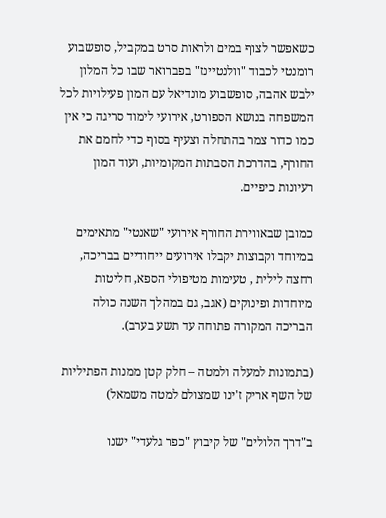כשאפשר לצוף במים ולראות סרט במקביל, סופשבוע רומנטי לכבוד "וולנטיינז" בפברואר שבו כל המלון ילבש אהבה, סופשבוע מונדיאל עם המון פעילויות לכל המשפחה בנושא הספורט, אירועי לימוד סריגה כי אין כמו כדור צמר בהתחלה וצעיף בסוף כדי לחמם את החורף, בהדרכת הסבתות המקומיות, ועוד המון רעיונות כיפיים.

כמובן שבאווירת החורף אירועי "שאנטי" מתאימים במיוחד וקבוצות יקבלו אירועים ייחודיים בבריכה, רחצה לילית , טעימות מטיפולי הספא, חליטות מיוחדות ופינוקים (אגב, גם במהלך השנה כולה הבריכה המקורה פתוחה עד תשע בערב).

(בתמונות למעלה ולמטה – חלק קטן ממנות הפתיליות של השף אריק ז'ינו שמצולם למטה משמאל)

ב"דרך הלולים" של קיבוץ "כפר גלעדי" ישנו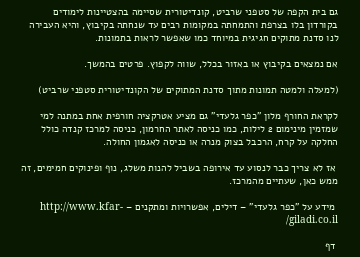גם בית הקפה של סטפני שרביט, קונדיטורית שסיימה בהצטיינות לימודים בקורדון בלו בצרפת והתמחתה במקומות רבים עד שנחתה בקיבוץ, והיא העבירה לנו סדנת מתוקים חגיגית במיוחד כמו שאפשר לראות בתמונות.

אם נמצאים בקיבוץ או באזור בכלל, שווה לקפוץ. פרטים בהמשך.

(למעלה ולמטה תמונות מתוך סדנת המתוקים של הקונדיטורית סטפני שרביט)

לקראת החורף מלון "כפר גלעדי" גם מציע אטרקציה חורפית אחת במתנה למי שמזמין מינימום 2 לילות, כמו כניסה לאתר החרמון, כניסה למרכז קנדה כולל החלקה על קרח, הרכבל בצוק מנרה או כניסה לאגמון החולה.

 אז לא צריך כבר לנסוע עד אירופה בשביל להנות משלג, נוף ופינוקים חמימים, זה ממש כאן, שעתיים מהמרכז.

 מידע על "כפר גלעדי" – דילים, אפשרויות ומתקנים – http://www.kfar-giladi.co.il/

 דף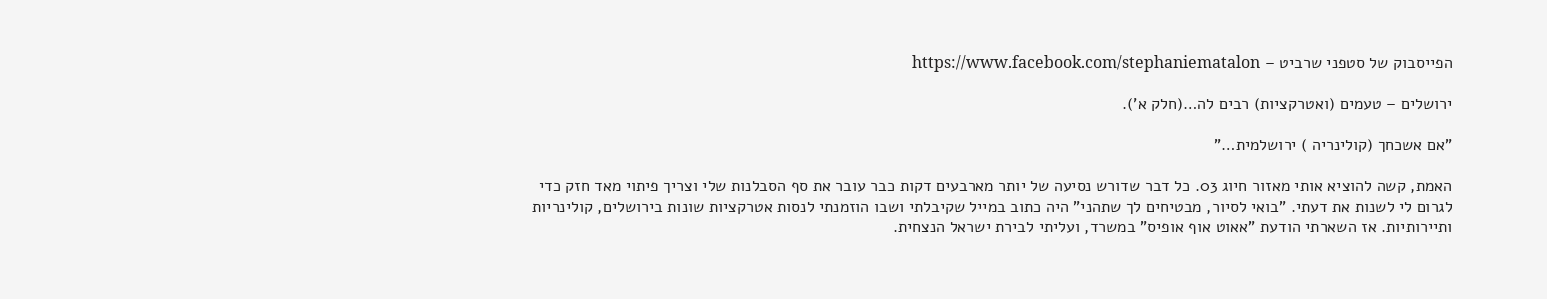הפייסבוק של סטפני שרביט – https://www.facebook.com/stephaniematalon

ירושלים – טעמים (ואטרקציות) רבים לה…(חלק א').

"אם אשכחך (קולינריה ) ירושלמית…"

האמת, קשה להוציא אותי מאזור חיוג 03. כל דבר שדורש נסיעה של יותר מארבעים דקות כבר עובר את סף הסבלנות שלי וצריך פיתוי מאד חזק כדי לגרום לי לשנות את דעתי. "בואי לסיור, מבטיחים לך שתהני" היה כתוב במייל שקיבלתי ושבו הוזמנתי לנסות אטרקציות שונות בירושלים, קולינריות ותיירותיות. אז השארתי הודעת "אאוט אוף אופיס" במשרד, ועליתי לבירת ישראל הנצחית.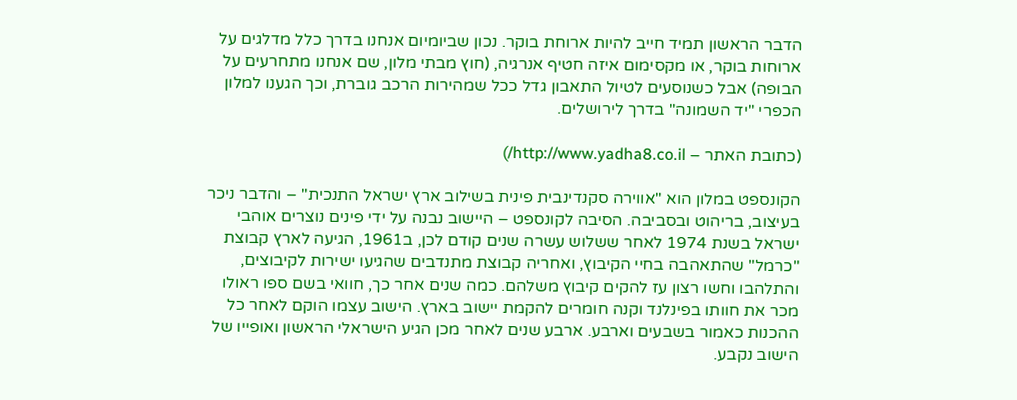הדבר הראשון תמיד חייב להיות ארוחת בוקר. נכון שביומיום אנחנו בדרך כלל מדלגים על ארוחות בוקר, או מקסימום איזה חטיף אנרגיה, (חוץ מבתי מלון, שם אנחנו מתחרעים על הבופה) אבל כשנוסעים לטיול התאבון גדל ככל שמהירות הרכב גוברת, וכך הגענו למלון הכפרי "יד השמונה" בדרך לירושלים.

(כתובת האתר – http://www.yadha8.co.il/)

הקונספט במלון הוא "אווירה סקנדינבית פינית בשילוב ארץ ישראל התנכית" – והדבר ניכר בעיצוב, בריהוט ובסביבה. הסיבה לקונספט – היישוב נבנה על ידי פינים נוצרים אוהבי ישראל בשנת 1974 לאחר ששלוש עשרה שנים קודם לכן, ב1961, הגיעה לארץ קבוצת "כרמל" שהתאהבה בחיי הקיבוץ, ואחריה קבוצת מתנדבים שהגיעו ישירות לקיבוצים, והתלהבו וחשו רצון עז להקים קיבוץ משלהם. כמה שנים אחר כך, חוואי בשם ספו ראולו מכר את חוותו בפינלנד וקנה חומרים להקמת יישוב בארץ. הישוב עצמו הוקם לאחר כל ההכנות כאמור בשבעים וארבע. ארבע שנים לאחר מכן הגיע הישראלי הראשון ואופייו של הישוב נקבע.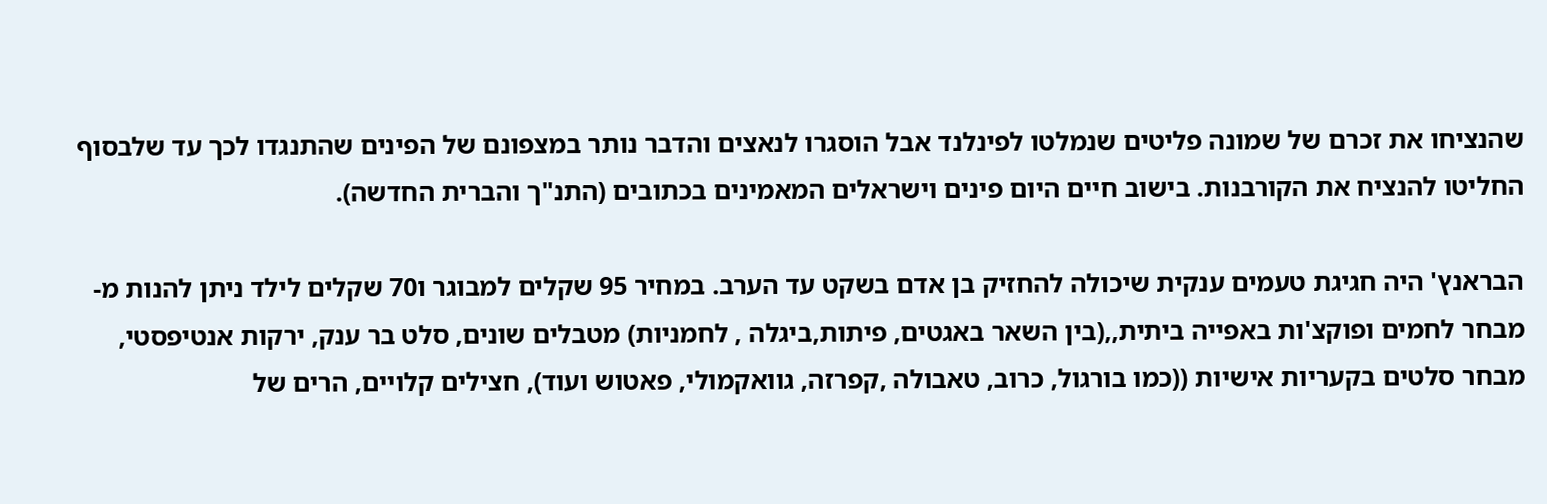שהנציחו את זכרם של שמונה פליטים שנמלטו לפינלנד אבל הוסגרו לנאצים והדבר נותר במצפונם של הפינים שהתנגדו לכך עד שלבסוף החליטו להנציח את הקורבנות. בישוב חיים היום פינים וישראלים המאמינים בכתובים (התנ"ך והברית החדשה).

הבראנץ' היה חגיגת טעמים ענקית שיכולה להחזיק בן אדם בשקט עד הערב. במחיר 95 שקלים למבוגר ו70 שקלים לילד ניתן להנות מ- מבחר לחמים ופוקצ'ות באפייה ביתית,,(בין השאר באגטים, פיתות,ביגלה , לחמניות) מטבלים שונים, סלט בר ענק, ירקות אנטיפסטי, מבחר סלטים בקעריות אישיות ((כמו בורגול, כרוב, טאבולה ,קפרזה, גוואקמולי, פאטוש ועוד), חצילים קלויים, הרים של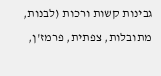גבינות קשות ורכות (לבנות, מתובלות, צפתית, פרמז'ן,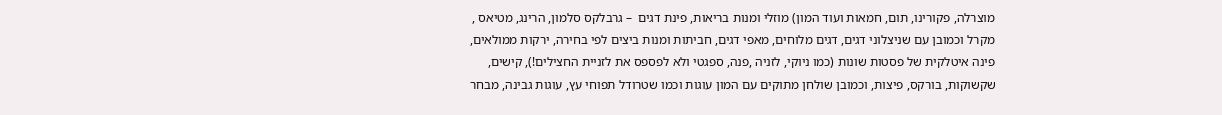מוצרלה, פקורינו, תום, חמאות ועוד המון) מוזלי ומנות בריאות, פינת דגים  – גרבלקס סלמון, הרינג, מטיאס , מקרל וכמובן עם שניצלוני דגים, דגים מלוחים, מאפי דגים, חביתות ומנות ביצים לפי בחירה, ירקות ממולאים,  פינה איטלקית של פסטות שונות (כמו ניוקי, לזניה ,פנה, ספגטי ולא לפספס את לזניית החצילים!), קישים, שקשוקות, בורקס, פיצות, וכמובן שולחן מתוקים עם המון עוגות וכמו שטרודל תפוחי עץ, עוגות גבינה, מבחר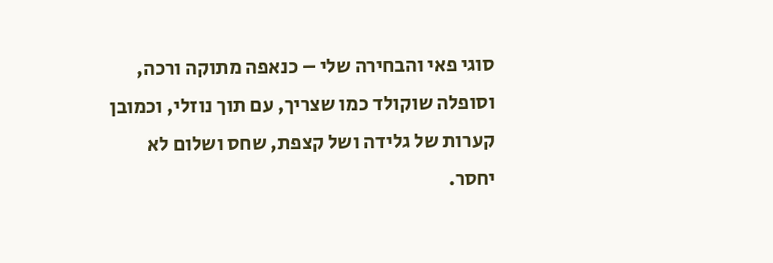סוגי פאי והבחירה שלי – כנאפה מתוקה ורכה, וסופלה שוקולד כמו שצריך, עם תוך נוזלי, וכמובן קערות של גלידה ושל קצפת, שחס ושלום לא יחסר.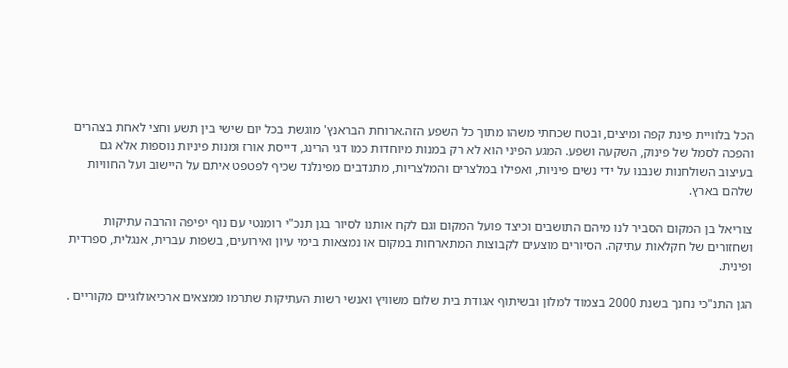הכל בלוויית פינת קפה ומיצים, ובטח שכחתי משהו מתוך כל השפע הזה.ארוחת הבראנץ' מוגשת בכל יום שישי בין תשע וחצי לאחת בצהרים והפכה לסמל של פינוק, השקעה ושפע. המגע הפיני הוא לא רק במנות מיוחדות כמו דגי הרינג, דייסת אורז ומנות פיניות נוספות אלא גם בעיצוב השולחנות שנבנו על ידי נשים פיניות, ואפילו במלצרים והמלצריות, מתנדבים מפינלנד שכיף לפטפט איתם על היישוב ועל החוויות שלהם בארץ.

צוריאל בן המקום הסביר לנו מיהם התושבים וכיצד פועל המקום וגם לקח אותנו לסיור בגן תנכ"י רומנטי עם נוף יפיפה והרבה עתיקות ושחזורים של חקלאות עתיקה. הסיורים מוצעים לקבוצות המתארחות במקום או נמצאות בימי עיון ואירועים, בשפות עברית, אנגלית, ספרדית ופינית.

הגן התנ"כי נחנך בשנת 2000 בצמוד למלון ובשיתוף אגודת בית שלום משוויץ ואנשי רשות העתיקות שתרמו ממצאים ארכיאולוגיים מקוריים .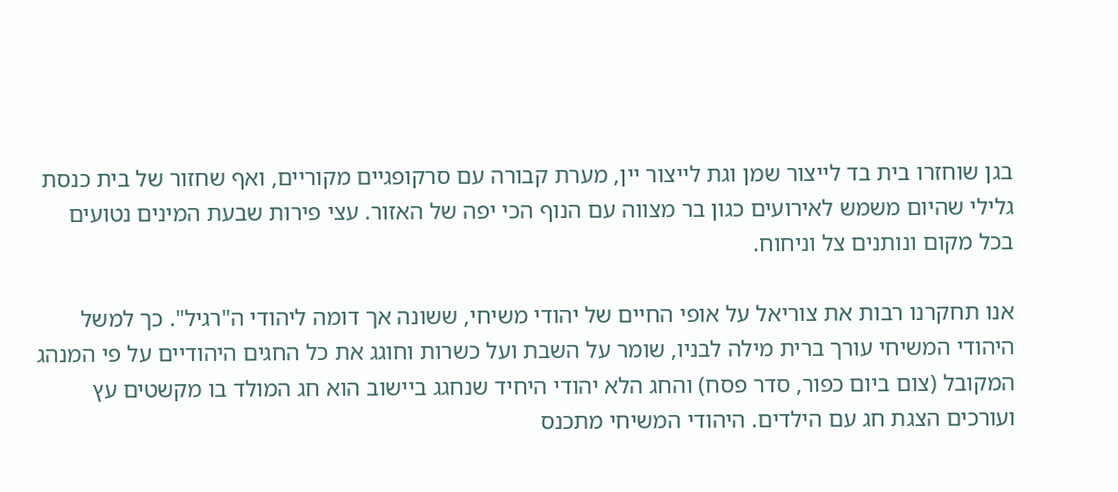בגן שוחזרו בית בד לייצור שמן וגת לייצור יין, מערת קבורה עם סרקופגיים מקוריים, ואף שחזור של בית כנסת גלילי שהיום משמש לאירועים כגון בר מצווה עם הנוף הכי יפה של האזור. עצי פירות שבעת המינים נטועים בכל מקום ונותנים צל וניחוח.

אנו תחקרנו רבות את צוריאל על אופי החיים של יהודי משיחי, ששונה אך דומה ליהודי ה"רגיל". כך למשל היהודי המשיחי עורך ברית מילה לבניו, שומר על השבת ועל כשרות וחוגג את כל החגים היהודיים על פי המנהג המקובל (צום ביום כפור, סדר פסח) והחג הלא יהודי היחיד שנחגג ביישוב הוא חג המולד בו מקשטים עץ ועורכים הצגת חג עם הילדים. היהודי המשיחי מתכנס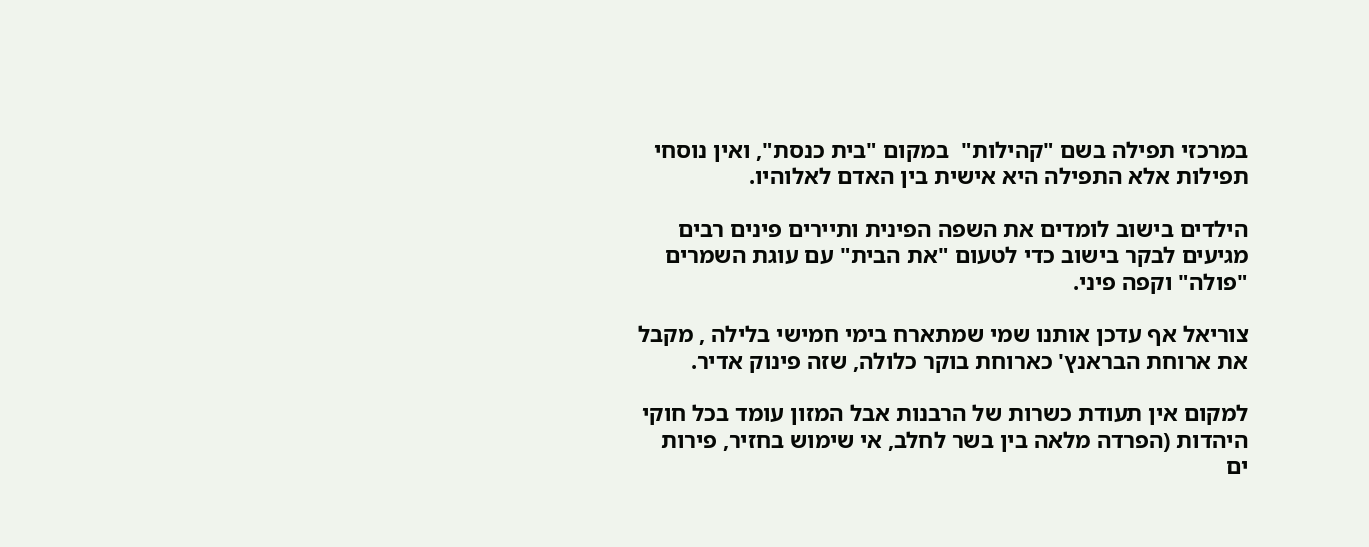במרכזי תפילה בשם "קהילות"  במקום "בית כנסת", ואין נוסחי תפילות אלא התפילה היא אישית בין האדם לאלוהיו.

הילדים בישוב לומדים את השפה הפינית ותיירים פינים רבים מגיעים לבקר בישוב כדי לטעום "את הבית" עם עוגת השמרים "פולה" וקפה פיני.

צוריאל אף עדכן אותנו שמי שמתארח בימי חמישי בלילה , מקבל את ארוחת הבראנץ' כארוחת בוקר כלולה, שזה פינוק אדיר.

למקום אין תעודת כשרות של הרבנות אבל המזון עומד בכל חוקי היהדות (הפרדה מלאה בין בשר לחלב, אי שימוש בחזיר, פירות ים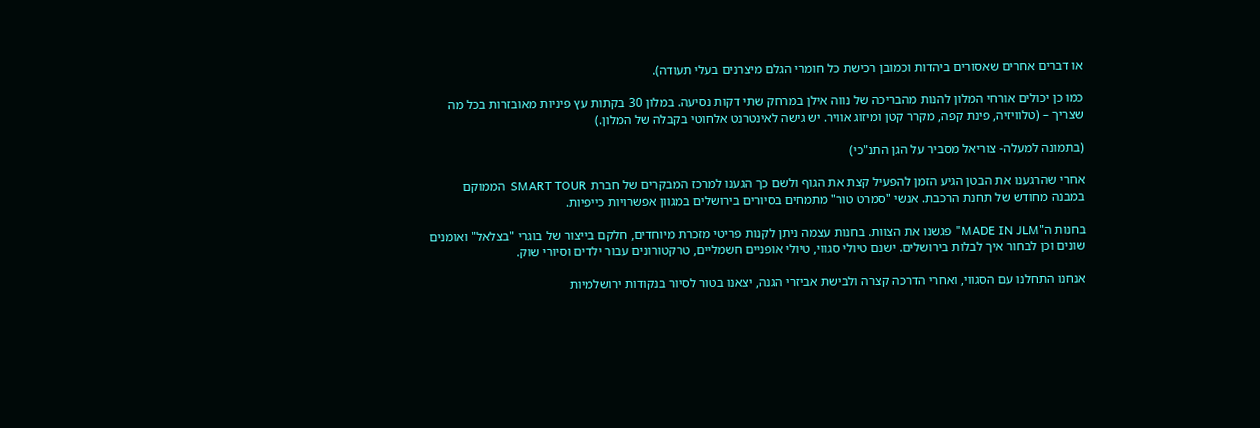או דברים אחרים שאסורים ביהדות וכמובן רכישת כל חומרי הגלם מיצרנים בעלי תעודה).

כמו כן יכולים אורחי המלון להנות מהבריכה של נווה אילן במרחק שתי דקות נסיעה. במלון 30 בקתות עץ פיניות מאובזרות בכל מה שצריך – (טלוויזיה, פינת קפה, מקרר קטן ומיזוג אוויר. יש גישה לאינטרנט אלחוטי בקבלה של המלון.)

(בתמונה למעלה- צוריאל מסביר על הגן התנ"כי)

אחרי שהרגענו את הבטן הגיע הזמן להפעיל קצת את הגוף ולשם כך הגענו למרכז המבקרים של חברת SMART TOUR  הממוקם במבנה מחודש של תחנת הרכבת. אנשי "סמרט טור" מתמחים בסיורים בירושלים במגוון אפשרויות כייפיות.

בחנות ה"MADE IN JLM" פגשנו את הצוות. בחנות עצמה ניתן לקנות פריטי מזכרת מיוחדים, חלקם בייצור של בוגרי "בצלאל" ואומנים שונים וכן לבחור איך לבלות בירושלים. ישנם טיולי סגווי, טיולי אופניים חשמליים, טרקטורונים עבור ילדים וסיורי שוק.

אנחנו התחלנו עם הסגווי, ואחרי הדרכה קצרה ולבישת אביזרי הגנה, יצאנו בטור לסיור בנקודות ירושלמיות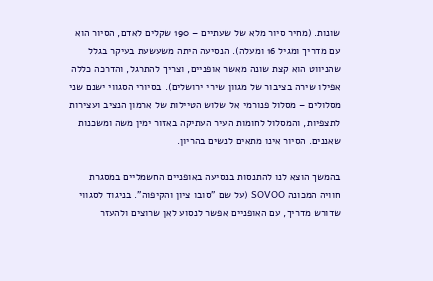שונות. (מחיר סיור מלא של שעתיים – 190 שקלים לאדם, הסיור הוא עם מדריך ומגיל 16 ומעלה). הנסיעה היתה משעשעת בעיקר בגלל שהניווט הוא קצת שונה מאשר אופניים, וצריך להתרגל, והדרכה כללה אפילו שירה בציבור של מגוון שירי ירושלים). בסיורי הסגווי ישנם שני מסלולים – מסלול פנורמי אל שלוש הטיילות של ארמון הנציב ועצירות לתצפיות, והמסלול לחומות העיר העתיקה באזור ימין משה ומשכנות שאננים. הסיור אינו מתאים לנשים בהריון.

בהמשך הוצא לנו להתנסות בנסיעה באופניים החשמליים במסגרת חוויה המכונה SOVOO (על שם "סובו ציון והקיפוה". בניגוד לסגווי שדורש מדריך, עם האופניים אפשר לנסוע לאן שרוצים ולהעזר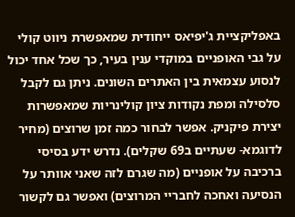באפליקציית ג'יפיאס ייחודית שמאפשרת ניווט קולי על גבי האופניים במוקדי ענין בעיר, כך שכל אחד יכול לנסוע עצמאית בין האתרים השונים. ניתן גם לקבל סלסילה ומפת נקודות ציון קולינריות שמאפשרות יצירת פיקניק. אפשר לבחור כמה זמן שרוצים (מחיר לדוגמא- שעתיים ב69 שקלים). נדרש ידע בסיסי ברכיבה על אופניים (מה שגרם לזה שאני אוותר על הנסיעה ואחכה לחבריי המרוצים) ואפשר גם לקשור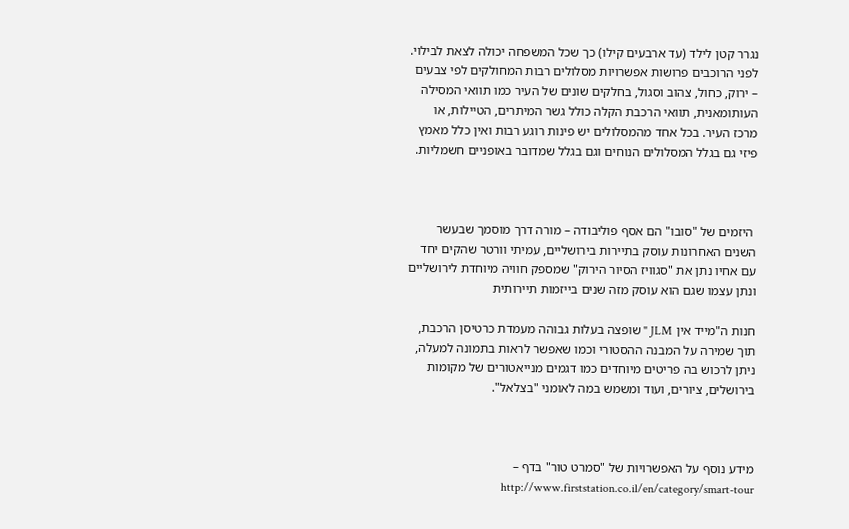נגרר קטן לילד (עד ארבעים קילו) כך שכל המשפחה יכולה לצאת לבילוי. לפני הרוכבים פרושות אפשרויות מסלולים רבות המחולקים לפי צבעים – ירוק, כחול, צהוב וסגול, בחלקים שונים של העיר כמו תוואי המסילה העותומאנית, תוואי הרכבת הקלה כולל גשר המיתרים, הטיילות, או מרכז העיר. בכל אחד מהמסלולים יש פינות רוגע רבות ואין כלל מאמץ פיזי גם בגלל המסלולים הנוחים וגם בגלל שמדובר באופניים חשמליות.



 היזמים של "סובו" הם אסף פוליבודה – מורה דרך מוסמך שבעשר השנים האחרונות עוסק בתיירות בירושליים, עמיתי וורטר שהקים יחד עם אחיו נתן את "סגוויז הסיור הירוק" שמספק חוויה מיוחדת לירושליים ונתן עצמו שגם הוא עוסק מזה שנים בייזמות תיירותית

חנות ה"מייד אין JLM " שופצה בעלות גבוהה מעמדת כרטיסן הרכבת, תוך שמירה על המבנה ההסטורי וכמו שאפשר לראות בתמונה למעלה, ניתן לרכוש בה פריטים מיוחדים כמו דגמים מנייאטורים של מקומות בירושלים, ציורים, ועוד ומשמש במה לאומני "בצלאל".



מידע נוסף על האפשרויות של "סמרט טור" בדף – http://www.firststation.co.il/en/category/smart-tour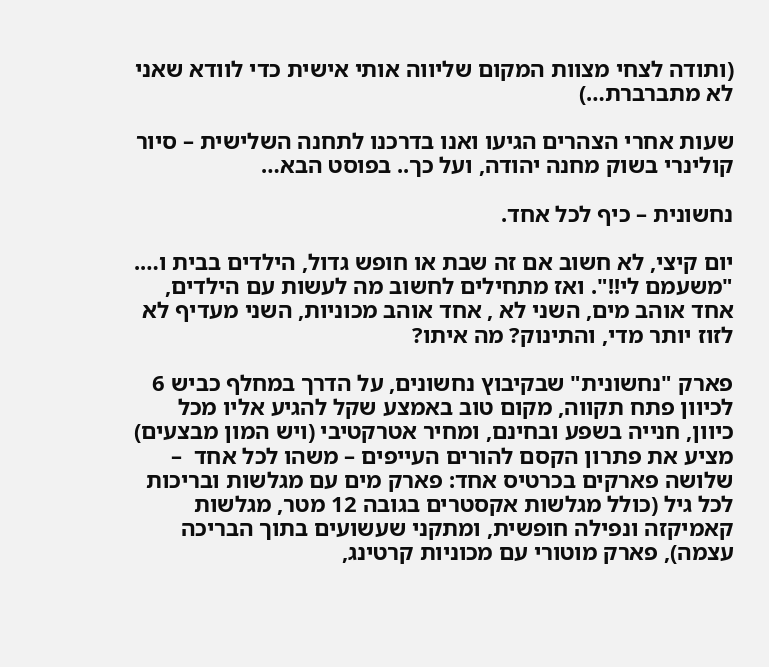(ותודה לצחי מצוות המקום שליווה אותי אישית כדי לוודא שאני לא מתברברת…)

שעות אחרי הצהרים הגיעו ואנו בדרכנו לתחנה השלישית – סיור קולינרי בשוק מחנה יהודה, ועל כך.. בפוסט הבא…

נחשונית – כיף לכל אחד.

יום קיצי, לא חשוב אם זה שבת או חופש גדול, הילדים בבית ו…. "משעמם לי!!". ואז מתחילים לחשוב מה לעשות עם הילדים, אחד אוהב מים, השני לא , אחד אוהב מכוניות, השני מעדיף לא לזוז יותר מדי, והתינוק? מה איתו?

פארק "נחשונית" שבקיבוץ נחשונים, על הדרך במחלף כביש 6 לכיוון פתח תקווה, מקום טוב באמצע שקל להגיע אליו מכל כיוון, חנייה בשפע ובחינם, ומחיר אטרקטיבי (ויש המון מבצעים) מציע את פתרון הקסם להורים העייפים – משהו לכל אחד  – שלושה פארקים בכרטיס אחד: פארק מים עם מגלשות ובריכות לכל גיל (כולל מגלשות אקסטרים בגובה 12 מטר, מגלשות קאמיקזה ונפילה חופשית, ומתקני שעשועים בתוך הבריכה עצמה), פארק מוטורי עם מכוניות קרטינג,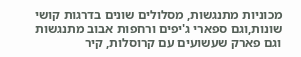מכוניות מתנגשות, מסלולים שונים בדרגות קושי שונות,וגם ספארי ג'יפים ורחפות אבוב מתנגשות וגם פארק שעשועים עם קרוסלות, קיר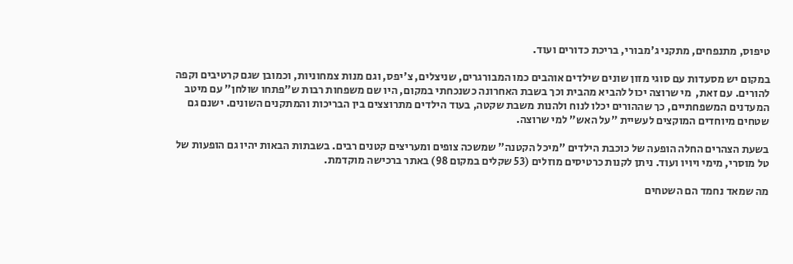טיפוס, מתנפחים, מתקני ג'מבורי, בריכת כדורים ועוד.

במקום יש מסעדות עם סוגי מזון שונים שילדים אוהבים כמו המבורגרים, שניצלים, צ'יפס, וגם מנות צמחוניות, וכמובן שגם קרטיבים וקפה להורים. עם זאת,  מי שרוצה יכול להביא מהבית וכך בשבת האחרונה כשנכחתי במקום, היו שם משפחות רבות ש"פתחו שולחן" עם מיטב המעדנים המשפחתיים, כך שההורים יכלו לנוח ולהנות משבת שקטה, בעוד הילדים מתרוצצים בין הבריכות והמתקנים השונים. ישנם גם שטחים מיוחדים המוקצים לעשיית "על האש" למי שרוצה.

בשעת הצהרים החלה הופעה של כוכבת הילדים "מיכל הקטנה" שמשכה צופים ומעריצים קטנים רבים. בשבתות הבאות יהיו גם הופעות של טל מוסרי, מימי ויויו ועוד. ניתן לקנות כרטיסים מוזלים (53 שקלים במקום 98) באתר ברכישה מוקדמת.

מה שמאד נחמד הם השטחים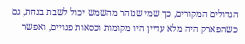הגדולים המקורים, כך שמי שנזהר מהשמש יכול לשבת בנחת, גם כשהפארק היה מלא עדיין היו מקומות וכסאות פנויים, ואפשר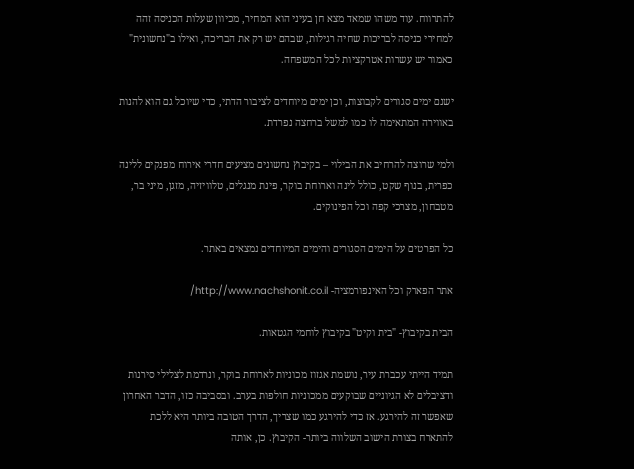להתרווח. עוד משהו שמאד מצא חן בעיני הוא המחיר, מכיוון שעלות הכניסה זהה למחירי כניסה לבריכות שחיה רגילות, שבהם יש רק את הבריכה, ואילו ב"נחשונית" כאמור יש עשרות אטרקציות לכל המשפחה.

ישנם ימים סגורים לקבוצות, וכן ימים מיוחדים לציבור הדתי, כדי שיוכל גם הוא להנות באווירה המתאימה לו כמו למשל ברחצה נפרדת.

ולמי שרוצה להרחיב את הבילוי – בקיבוץ נחשונים מציעים חדרי אירוח מפנקים ללינה כפרית, בנוף שקט, כולל לינה וארוחת בוקר, פינת מנגלים, טלוויזיה, מזגן, מיני בר, מטבחון, מצרכי קפה וכל הפינוקים.

כל הפרטים על הימים הסגורים והימים המיוחדים נמצאים באתר.

אתר הפארק וכל האינפורמציה- http://www.nachshonit.co.il/

הבית בקיבוץ- "בית וקיט" בקיבוץ לוחמי הגטאות.

תמיד הייתי עכברת עיר, נושמת אגזוז מכוניות לארוחת בוקר, ונרדמת לצלילי סירנות ודציבלים לא הגיוניים שבוקעים ממכוניות חולפות בערב. ובסביבה כזו, הדבר האחרון שאפשר זה להירגע. אז כדי להירגע כמו שצריך, הדרך הטובה ביותר היא ללכת להתארח בצורת הישוב השלווה ביותר- הקיבוץ. כן, אותה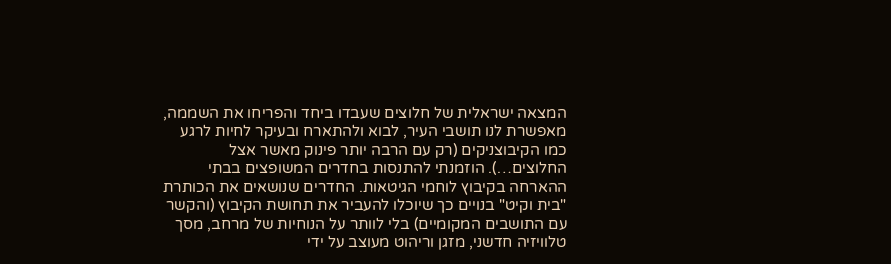המצאה ישראלית של חלוצים שעבדו ביחד והפריחו את השממה, מאפשרת לנו תושבי העיר, לבוא ולהתארח ובעיקר לחיות לרגע כמו הקיבוצניקים (רק עם הרבה יותר פינוק מאשר אצל החלוצים…). הוזמנתי להתנסות בחדרים המשופצים בבתי ההארחה בקיבוץ לוחמי הגיטאות. החדרים שנושאים את הכותרת "בית וקיט" בנויים כך שיוכלו להעביר את תחושת הקיבוץ (והקשר עם התושבים המקומיים) בלי לוותר על הנוחיות של מרחב, מסך טלוויזיה חדשני, מזגן וריהוט מעוצב על ידי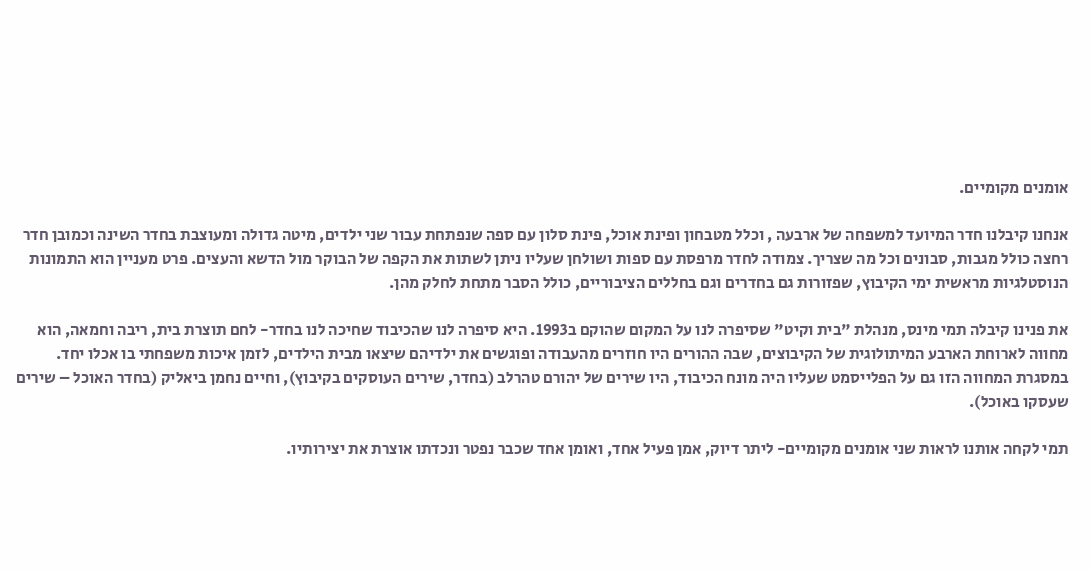אומנים מקומיים.

אנחנו קיבלנו חדר המיועד למשפחה של ארבעה , וכלל מטבחון ופינת אוכל, פינת סלון עם ספה שנפתחת עבור שני ילדים, מיטה גדולה ומעוצבת בחדר השינה וכמובן חדר רחצה כולל מגבות, סבונים וכל מה שצריך. צמודה לחדר מרפסת עם ספות ושולחן שעליו ניתן לשתות את הקפה של הבוקר מול הדשא והעצים. פרט מעניין הוא התמונות הנוסטלגיות מראשית ימי הקיבוץ, שפזורות גם בחדרים וגם בחללים הציבוריים, כולל הסבר מתחת לחלק מהן.

את פנינו קיבלה תמי מינס, מנהלת "בית וקיט" שסיפרה לנו על המקום שהוקם ב1993. היא סיפרה לנו שהכיבוד שחיכה לנו בחדר- לחם תוצרת בית, ריבה וחמאה, הוא מחווה לארוחת הארבע המיתולוגית של הקיבוצים, שבה ההורים היו חוזרים מהעבודה ופוגשים את ילדיהם שיצאו מבית הילדים, לזמן איכות משפחתי בו אכלו יחד. במסגרת המחווה הזו גם על הפלייסמט שעליו היה מונח הכיבוד, היו שירים של יהורם טהרלב (בחדר, שירים העוסקים בקיבוץ), וחיים נחמן ביאליק (בחדר האוכל – שירים שעסקו באוכל).

תמי לקחה אותנו לראות שני אומנים מקומיים- ליתר דיוק, אמן פעיל אחד, ואומן אחד שכבר נפטר ונכדתו אוצרת את יצירותיו.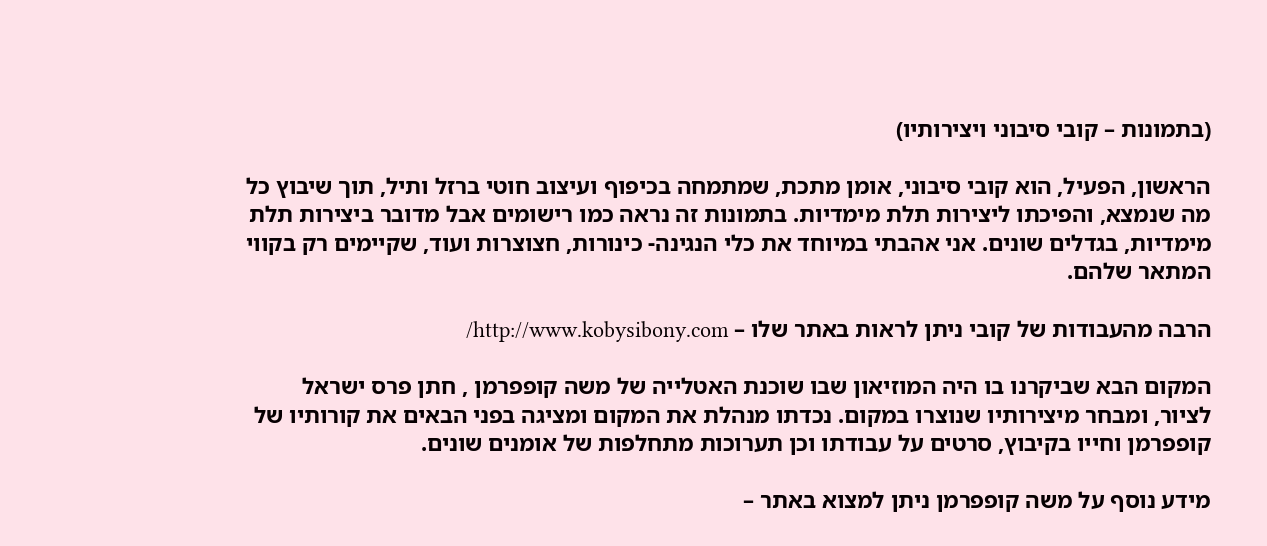(בתמונות – קובי סיבוני ויצירותיו)

הראשון, הפעיל, הוא קובי סיבוני, אומן מתכת, שמתמחה בכיפוף ועיצוב חוטי ברזל ותיל, תוך שיבוץ כל מה שנמצא, והפיכתו ליצירות תלת מימדיות. בתמונות זה נראה כמו רישומים אבל מדובר ביצירות תלת מימדיות, בגדלים שונים. אני אהבתי במיוחד את כלי הנגינה- כינורות, חצוצרות ועוד, שקיימים רק בקווי המתאר שלהם.

הרבה מהעבודות של קובי ניתן לראות באתר שלו – http://www.kobysibony.com/

המקום הבא שביקרנו בו היה המוזיאון שבו שוכנת האטלייה של משה קופפרמן , חתן פרס ישראל לציור, ומבחר מיצירותיו שנוצרו במקום. נכדתו מנהלת את המקום ומציגה בפני הבאים את קורותיו של קופפרמן וחייו בקיבוץ, סרטים על עבודתו וכן תערוכות מתחלפות של אומנים שונים.

מידע נוסף על משה קופפרמן ניתן למצוא באתר –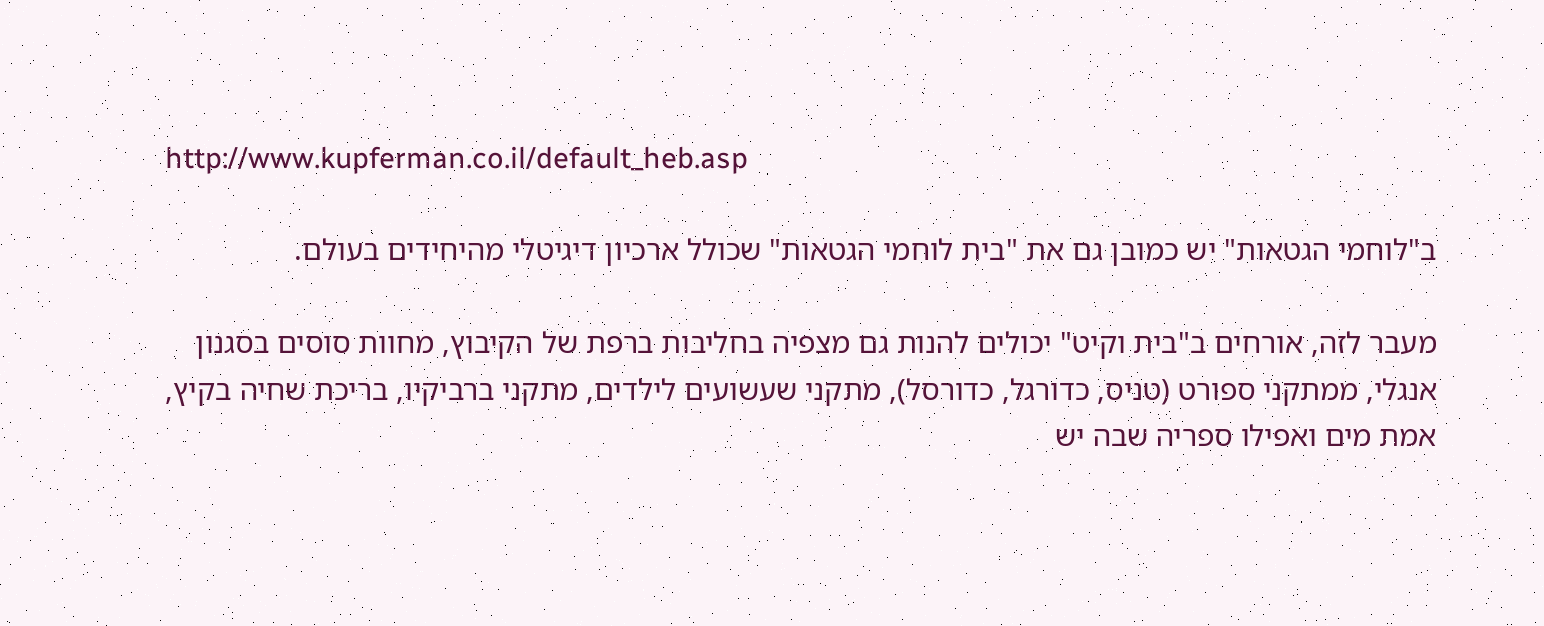http://www.kupferman.co.il/default_heb.asp

ב"לוחמי הגטאות" יש כמובן גם את "בית לוחמי הגטאות" שכולל ארכיון דיגיטלי מהיחידים בעולם.

מעבר לזה, אורחים ב"בית וקיט" יכולים להנות גם מצפיה בחליבות ברפת של הקיבוץ, מחוות סוסים בסגנון אנגלי, ממתקני ספורט (טניס, כדורגל, כדורסל), מתקני שעשועים לילדים, מתקני ברביקיו, בריכת שחיה בקיץ, אמת מים ואפילו ספריה שבה יש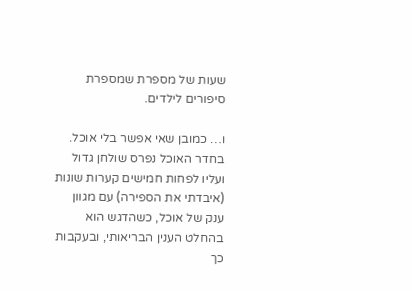שעות של מספרת שמספרת סיפורים לילדים.

ו… כמובן שאי אפשר בלי אוכל. בחדר האוכל נפרס שולחן גדול ועליו לפחות חמישים קערות שונות (איבדתי את הספירה) עם מגוון ענק של אוכל, כשהדגש הוא בהחלט הענין הבריאותי, ובעקבות כך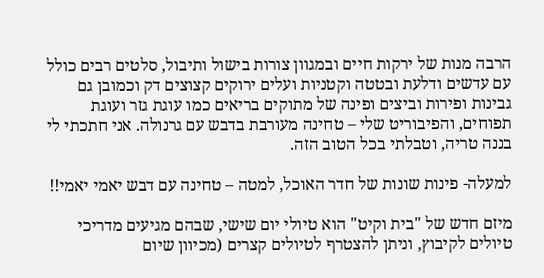הרבה מנות של ירקות חיים ובמגוון צורות בישול ותיבול, סלטים רבים כולל עם עדשים ודלעת ובטטה וקטניות ועלים ירוקים קצוצים דק וכמובן גם גבינות ופירות וביצים ופינה של מתוקים בריאים כמו עוגת גזר ועוגת תפוחים, והפיבוריט שלי – טחינה מעורבת בדבש עם גרנולה. אני חתכתי לי בננה טריה, וטבלתי בכל הטוב הזה.

למעלה- פינות שונות של חדר האוכל, למטה – טחינה עם דבש יאמי יאמי!!

מיזם חדש של "בית וקיט" הוא טיולי יום שישי, שבהם מגיעים מדריכי טיולים לקיבוץ, וניתן להצטרף לטיולים קצרים (מכיוון שיום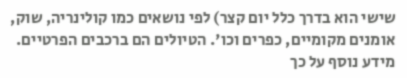שישי הוא בדרך כלל יום קצר) לפי נושאים כמו קולינריה, שוק, אומנים מקומיים, כפרים וכו'. הטיולים הם ברכבים הפרטיים. מידע נוסף על כך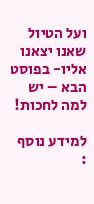ועל הטיול שאנו יצאנו אליו- בפוסט הבא – יש למה לחכות!

למידע נוסף :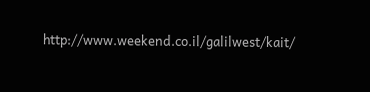http://www.weekend.co.il/galilwest/kait/